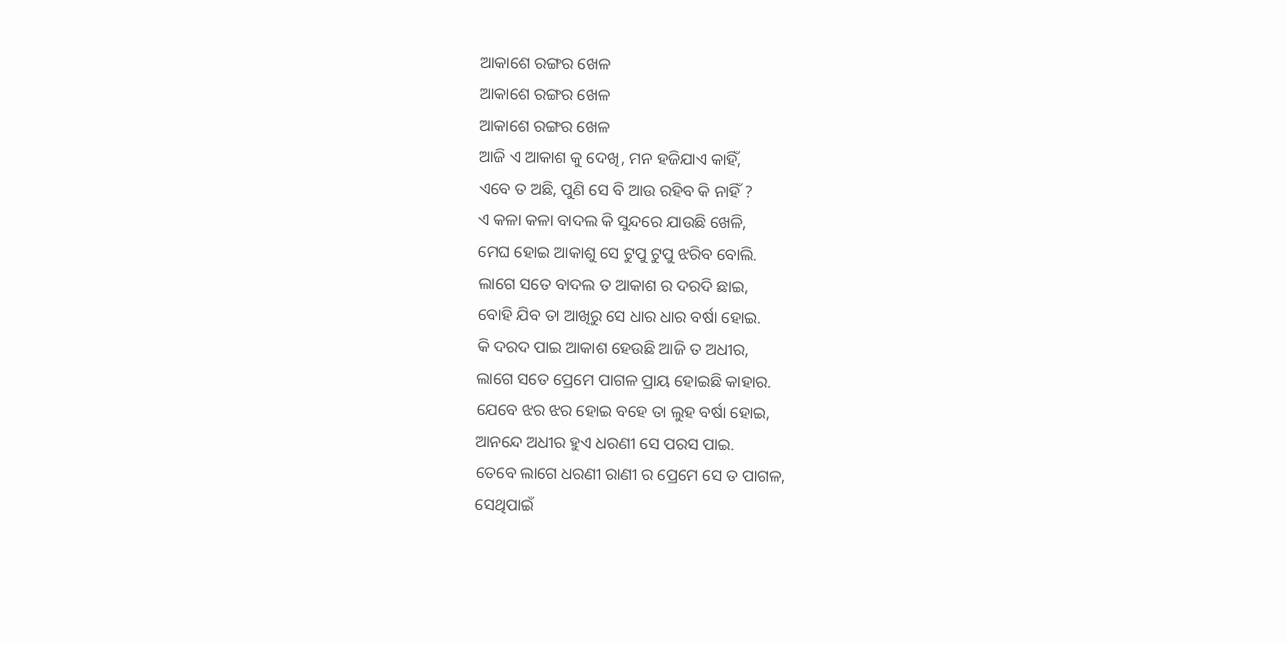ଆକାଶେ ରଙ୍ଗର ଖେଳ
ଆକାଶେ ରଙ୍ଗର ଖେଳ
ଆକାଶେ ରଙ୍ଗର ଖେଳ
ଆଜି ଏ ଆକାଶ କୁ ଦେଖି, ମନ ହଜିଯାଏ କାହିଁ,
ଏବେ ତ ଅଛି, ପୁଣି ସେ ବି ଆଉ ରହିବ କି ନାହିଁ ?
ଏ କଳା କଳା ବାଦଲ କି ସୁନ୍ଦରେ ଯାଉଛି ଖେଳି,
ମେଘ ହୋଇ ଆକାଶୁ ସେ ଟୁପୁ ଟୁପୁ ଝରିବ ବୋଲି.
ଲାଗେ ସତେ ବାଦଲ ତ ଆକାଶ ର ଦରଦି ଛାଇ,
ବୋହି ଯିବ ତା ଆଖିରୁ ସେ ଧାର ଧାର ବର୍ଷା ହୋଇ.
କି ଦରଦ ପାଇ ଆକାଶ ହେଉଛି ଆଜି ତ ଅଧୀର,
ଲାଗେ ସତେ ପ୍ରେମେ ପାଗଳ ପ୍ରାୟ ହୋଇଛି କାହାର.
ଯେବେ ଝର ଝର ହୋଇ ବହେ ତା ଲୁହ ବର୍ଷା ହୋଇ,
ଆନନ୍ଦେ ଅଧୀର ହୁଏ ଧରଣୀ ସେ ପରସ ପାଇ.
ତେବେ ଲାଗେ ଧରଣୀ ରାଣୀ ର ପ୍ରେମେ ସେ ତ ପାଗଳ,
ସେଥିପାଇଁ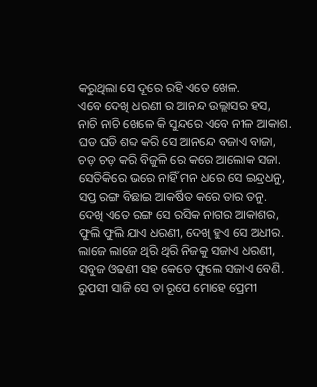କରୁଥିଲା ସେ ଦୂରେ ରହି ଏତେ ଖେଳ.
ଏବେ ଦେଖି ଧରଣୀ ର ଆନନ୍ଦ ଉଲ୍ଲାସର ହସ,
ନାଚି ନାଚି ଖେଳେ କି ସୁନ୍ଦରେ ଏବେ ନୀଳ ଆକାଶ.
ଘଡ ଘଡି ଶବ୍ଦ କରି ସେ ଆନନ୍ଦେ ବଜାଏ ବାଜା,
ଚଡ଼ ଚଡ଼ କରି ବିଜୁଳି ରେ କରେ ଆଲୋକ ସଜା.
ସେତିକିରେ ଭରେ ନାହିଁ ମନ ଧରେ ସେ ଇନ୍ଦ୍ରଧନୁ,
ସପ୍ତ ରଙ୍ଗ ବିଛାଇ ଆକର୍ଷିତ କରେ ତାର ତନୁ.
ଦେଖି ଏତେ ରଙ୍ଗ ସେ ରସିକ ନାଗର ଆକାଶର,
ଫୁଲି ଫୁଲି ଯାଏ ଧରଣୀ, ଦେଖି ହୁଏ ସେ ଅଧୀର.
ଲାଜେ ଲାଜେ ଥିରି ଥିରି ନିଜକୁ ସଜାଏ ଧରଣୀ,
ସବୁଜ ଓଢଣୀ ସହ କେତେ ଫୁଲେ ସଜାଏ ବେଣି.
ରୁପସୀ ସାଜି ସେ ତା ରୂପେ ମୋହେ ପ୍ରେମୀ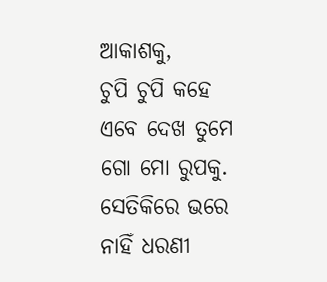ଆକାଶକୁ,
ଚୁପି ଚୁପି କହେ ଏବେ ଦେଖ ତୁମେ ଗୋ ମୋ ରୁପକୁ.
ସେତିକିରେ ଭରେ ନାହିଁ ଧରଣୀ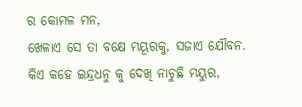ର କୋମଳ ମନ,
ଖେଳାଏ ସେ ତା ବକ୍ଷେ ମୟୂରକୁ, ସଜାଏ ଯୌବନ.
କିଏ କହେ ଇନ୍ଦ୍ରଧନୁ କୁ ଦେଖି ନାଚୁଛି ମୟୁର,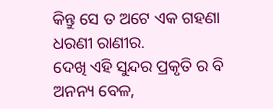କିନ୍ତୁ ସେ ତ ଅଟେ ଏକ ଗହଣା ଧରଣୀ ରାଣୀର.
ଦେଖି ଏହି ସୁନ୍ଦର ପ୍ରକୃତି ର ବି ଅନନ୍ୟ ବେଳ,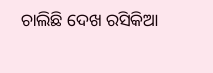ଚାଲିଛି ଦେଖ ରସିକିଆ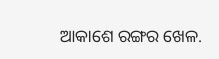ଆକାଶେ ରଙ୍ଗର ଖେଳ.